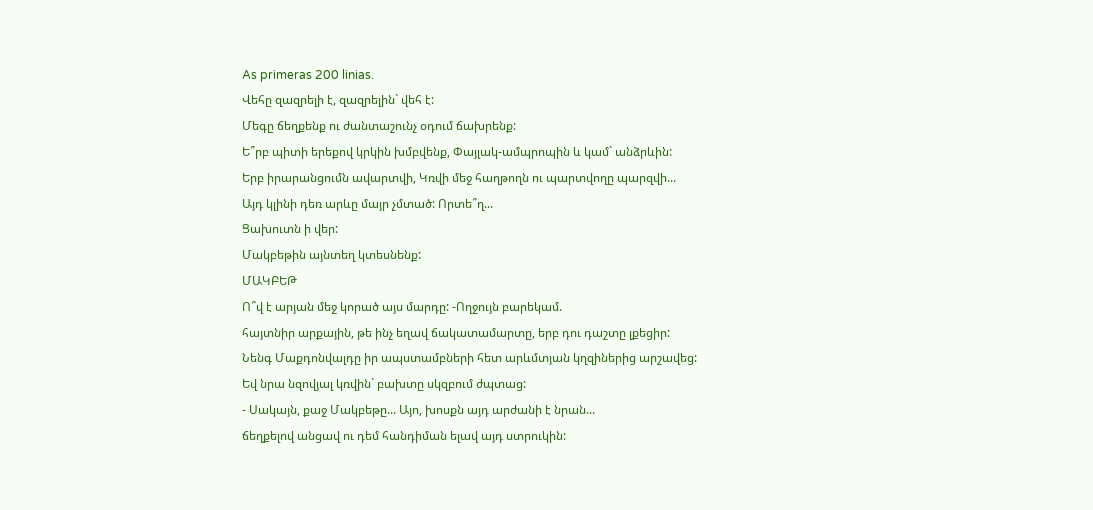As primeras 200 linias.
Վեհը զազրելի է, զազրելին` վեհ է:
Մեգը ճեղքենք ու ժանտաշունչ օդում ճախրենք:
Ե՞րբ պիտի երեքով կրկին խմբվենք, Փայլակ-ամպրոպին և կամ` անձրևին:
Երբ իրարանցումն ավարտվի, Կռվի մեջ հաղթողն ու պարտվողը պարզվի...
Այդ կլինի դեռ արևը մայր չմտած: Որտե՞ղ...
Ցախուտն ի վեր:
Մակբեթին այնտեղ կտեսնենք:
ՄԱԿԲԵԹ
Ո՞վ է արյան մեջ կորած այս մարդը: -Ողջույն բարեկամ.
հայտնիր արքային, թե ինչ եղավ ճակատամարտը, երբ դու դաշտը լքեցիր:
Նենգ Մաքդոնվալդը իր ապստամբների հետ արևմտյան կղզիներից արշավեց:
Եվ նրա նզովյալ կռվին` բախտը սկզբում ժպտաց:
- Սակայն, քաջ Մակբեթը... Այո, խոսքն այդ արժանի է նրան...
ճեղքելով անցավ ու դեմ հանդիման ելավ այդ ստրուկին: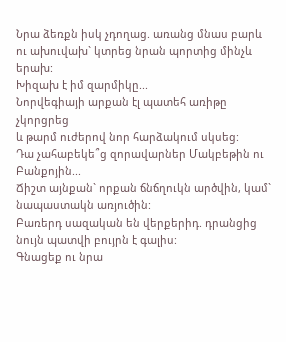Նրա ձեռքն իսկ չդողաց. առանց մնաս բարև
ու ախուվախ` կտրեց նրան պորտից մինչև երախ:
Խիզախ է իմ զարմիկը...
Նորվեգիայի արքան էլ պատեհ առիթը չկորցրեց
և թարմ ուժերով նոր հարձակում սկսեց:
Դա չահաբեկե՞ց զորավարներ Մակբեթին ու Բանքոյին...
Ճիշտ այնքան` որքան ճնճղուկն արծվին, կամ` նապաստակն առյուծին:
Բառերդ սազական են վերքերիդ. դրանցից նույն պատվի բույրն է գալիս:
Գնացեք ու նրա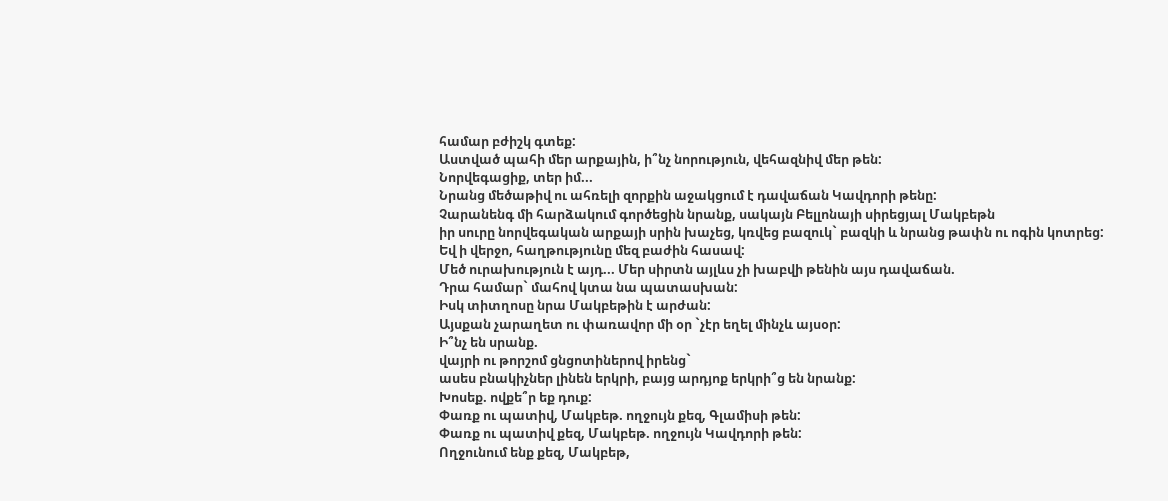համար բժիշկ գտեք:
Աստված պահի մեր արքային, ի՞նչ նորություն, վեհազնիվ մեր թեն:
Նորվեգացիք, տեր իմ...
Նրանց մեծաթիվ ու ահռելի զորքին աջակցում է դավաճան Կավդորի թենը:
Չարանենգ մի հարձակում գործեցին նրանք, սակայն Բելլոնայի սիրեցյալ Մակբեթն
իր սուրը նորվեգական արքայի սրին խաչեց, կռվեց բազուկ` բազկի և նրանց թափն ու ոգին կոտրեց:
Եվ ի վերջո, հաղթությունը մեզ բաժին հասավ:
Մեծ ուրախություն է այդ... Մեր սիրտն այլևս չի խաբվի թենին այս դավաճան.
Դրա համար` մահով կտա նա պատասխան:
Իսկ տիտղոսը նրա Մակբեթին է արժան:
Այսքան չարաղետ ու փառավոր մի օր `չէր եղել մինչև այսօր:
Ի՞նչ են սրանք.
վայրի ու թորշոմ ցնցոտիներով իրենց`
ասես բնակիչներ լինեն երկրի, բայց արդյոք երկրի՞ց են նրանք:
Խոսեք. ովքե՞ր եք դուք:
Փառք ու պատիվ, Մակբեթ. ողջույն քեզ, Գլամիսի թեն:
Փառք ու պատիվ քեզ, Մակբեթ. ողջույն Կավդորի թեն:
Ողջունում ենք քեզ, Մակբեթ,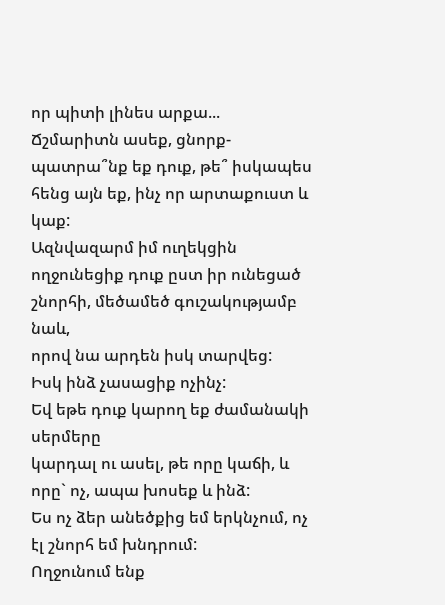որ պիտի լինես արքա...
Ճշմարիտն ասեք, ցնորք-պատրա՞նք եք դուք, թե՞ իսկապես հենց այն եք, ինչ որ արտաքուստ և կաք:
Ազնվազարմ իմ ուղեկցին ողջունեցիք դուք ըստ իր ունեցած շնորհի, մեծամեծ գուշակությամբ նաև,
որով նա արդեն իսկ տարվեց:
Իսկ ինձ չասացիք ոչինչ:
Եվ եթե դուք կարող եք ժամանակի սերմերը
կարդալ ու ասել, թե որը կաճի, և որը` ոչ, ապա խոսեք և ինձ:
Ես ոչ ձեր անեծքից եմ երկնչում, ոչ էլ շնորհ եմ խնդրում:
Ողջունում ենք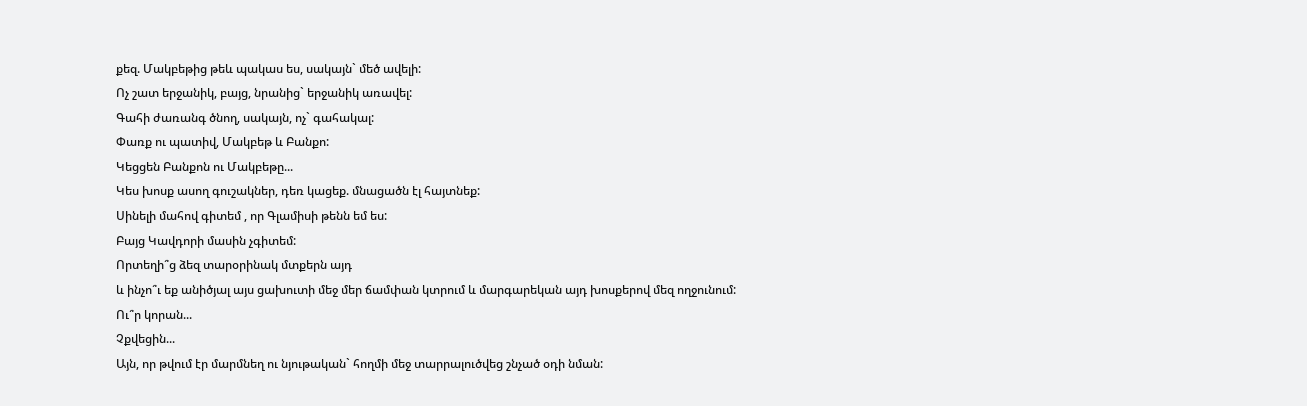քեզ. Մակբեթից թեև պակաս ես, սակայն` մեծ ավելի:
Ոչ շատ երջանիկ, բայց, նրանից` երջանիկ առավել:
Գահի ժառանգ ծնող, սակայն, ոչ` գահակալ:
Փառք ու պատիվ, Մակբեթ և Բանքո:
Կեցցեն Բանքոն ու Մակբեթը...
Կես խոսք ասող գուշակներ, դեռ կացեք. մնացածն էլ հայտնեք:
Սինելի մահով գիտեմ , որ Գլամիսի թենն եմ ես:
Բայց Կավդորի մասին չգիտեմ:
Որտեղի՞ց ձեզ տարօրինակ մտքերն այդ
և ինչո՞ւ եք անիծյալ այս ցախուտի մեջ մեր ճամփան կտրում և մարգարեկան այդ խոսքերով մեզ ողջունում:
Ու՞ր կորան...
Չքվեցին...
Այն, որ թվում էր մարմնեղ ու նյութական` հողմի մեջ տարրալուծվեց շնչած օդի նման: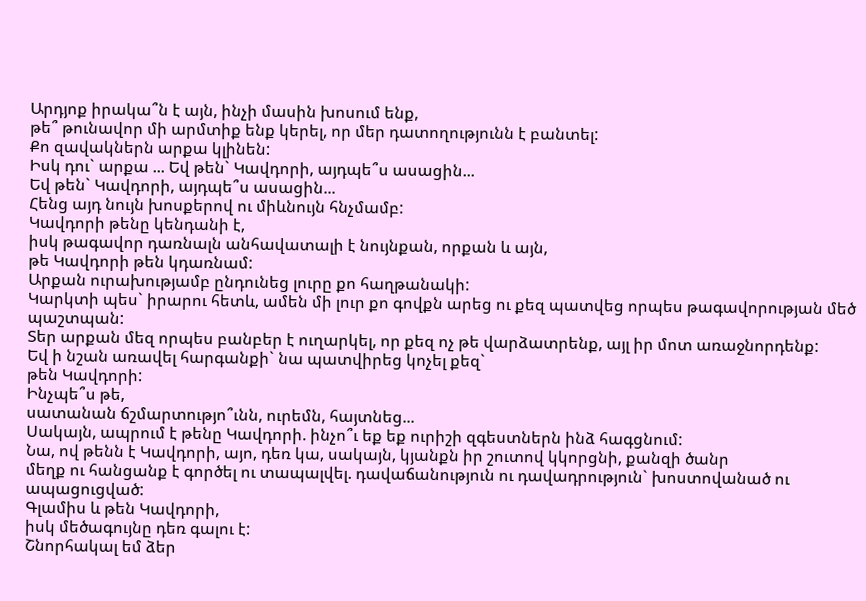Արդյոք իրակա՞ն է այն, ինչի մասին խոսում ենք,
թե՞ թունավոր մի արմտիք ենք կերել, որ մեր դատողությունն է բանտել:
Քո զավակներն արքա կլինեն:
Իսկ դու` արքա ... Եվ թեն` Կավդորի, այդպե՞ս ասացին...
Եվ թեն` Կավդորի, այդպե՞ս ասացին...
Հենց այդ նույն խոսքերով ու միևնույն հնչմամբ:
Կավդորի թենը կենդանի է,
իսկ թագավոր դառնալն անհավատալի է նույնքան, որքան և այն,
թե Կավդորի թեն կդառնամ:
Արքան ուրախությամբ ընդունեց լուրը քո հաղթանակի:
Կարկտի պես` իրարու հետև, ամեն մի լուր քո գովքն արեց ու քեզ պատվեց որպես թագավորության մեծ պաշտպան:
Տեր արքան մեզ որպես բանբեր է ուղարկել, որ քեզ ոչ թե վարձատրենք, այլ իր մոտ առաջնորդենք:
Եվ ի նշան առավել հարգանքի` նա պատվիրեց կոչել քեզ`
թեն Կավդորի:
Ինչպե՞ս թե,
սատանան ճշմարտությո՞ւնն, ուրեմն, հայտնեց...
Սակայն, ապրում է թենը Կավդորի. ինչո՞ւ եք եք ուրիշի զգեստներն ինձ հագցնում:
Նա, ով թենն է Կավդորի, այո, դեռ կա, սակայն, կյանքն իր շուտով կկորցնի, քանզի ծանր
մեղք ու հանցանք է գործել ու տապալվել. դավաճանություն ու դավադրություն` խոստովանած ու ապացուցված:
Գլամիս և թեն Կավդորի,
իսկ մեծագույնը դեռ գալու է:
Շնորհակալ եմ ձեր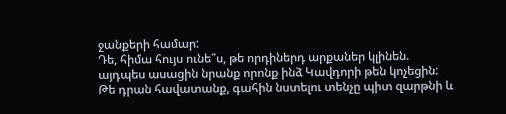ջանքերի համար:
Դե, հիմա հույս ունե՞ս, թե որդիներդ արքաներ կլինեն.
այդպես ասացին նրանք որոնք ինձ Կավդորի թեն կոչեցին:
Թե դրան հավատանք, գահին նստելու տենչը պիտ զարթնի և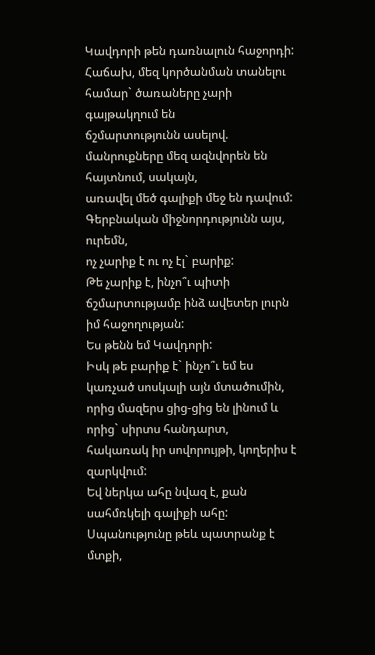Կավդորի թեն դառնալուն հաջորդի:
Հաճախ, մեզ կործանման տանելու համար` ծառաները չարի գայթակղում են
ճշմարտությունն ասելով. մանրուքները մեզ ազնվորեն են հայտնում, սակայն,
առավել մեծ գալիքի մեջ են դավում:
Գերբնական միջնորդությունն այս, ուրեմն,
ոչ չարիք է ու ոչ էլ` բարիք:
Թե չարիք է, ինչո՞ւ պիտի ճշմարտությամբ ինձ ավետեր լուրն իմ հաջողության:
Ես թենն եմ Կավդորի:
Իսկ թե բարիք է` ինչո՞ւ եմ ես կառչած սոսկալի այն մտածումին,
որից մազերս ցից-ցից են լինում և որից` սիրտս հանդարտ,
հակառակ իր սովորույթի, կողերիս է զարկվում:
Եվ ներկա ահը նվազ է, քան սահմռկելի գալիքի ահը:
Սպանությունը թեև պատրանք է մտքի,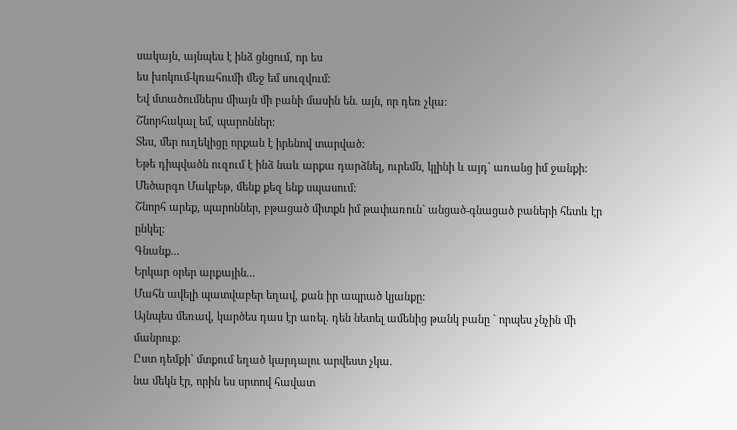սակայն, այնպես է ինձ ցնցում, որ ես
ես խոկում-կռահումի մեջ եմ սուզվում:
Եվ մտածումներս միայն մի բանի մասին են. այն, որ դեռ չկա:
Շնորհակալ եմ, պարոններ:
Տես, մեր ուղեկիցը որքան է իրենով տարված:
Եթե դիպվածն ուզում է ինձ նաև արքա դարձնել, ուրեմն, կլինի և այդ` առանց իմ ջանքի:
Մեծարգո Մակբեթ, մենք քեզ ենք սպասում:
Շնորհ արեք, պարոններ, բթացած միտքն իմ թափառուն` անցած-գնացած բաների հետև էր ընկել:
Գնանք...
Երկար օրեր արքային...
Մահն ավելի պատվաբեր եղավ, քան իր ապրած կյանքը:
Այնպես մեռավ, կարծես դաս էր առել. դեն նետել ամենից թանկ բանը ` որպես չնչին մի մանրուք:
Ըստ դեմքի` մտքում եղած կարդալու արվեստ չկա.
նա մեկն էր, որին ես սրտով հավատ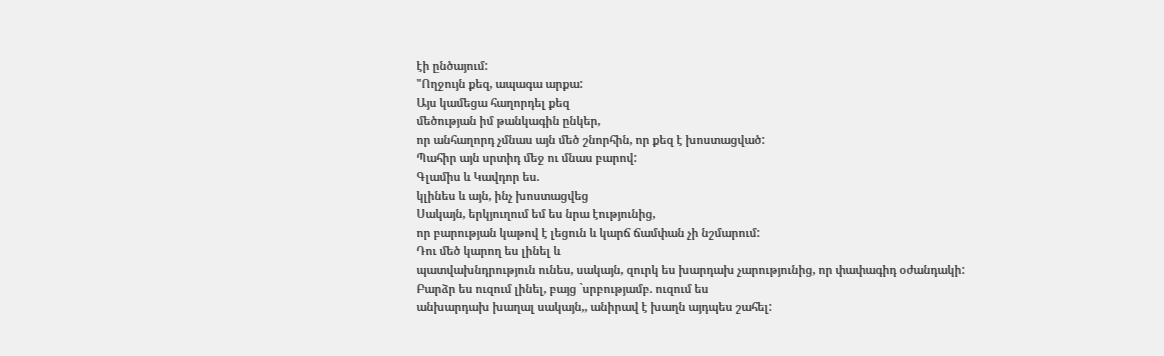էի ընծայում:
"Ողջույն քեզ, ապագա արքա:
Այս կամեցա հաղորդել քեզ
մեծության իմ թանկագին ընկեր,
որ անհաղորդ չմնաս այն մեծ շնորհին, որ քեզ է խոստացված:
Պահիր այն սրտիդ մեջ ու մնաս բարով:
Գլամիս և Կավդոր ես.
կլինես և այն, ինչ խոստացվեց
Սակայն, երկյուղում եմ ես նրա էությունից,
որ բարության կաթով է լեցուն և կարճ ճամփան չի նշմարում:
Դու մեծ կարող ես լինել և
պատվախնդրություն ունես, սակայն, զուրկ ես խարդախ չարությունից, որ փափագիդ օժանդակի:
Բարձր ես ուզում լինել, բայց `սրբությամբ. ուզում ես
անխարդախ խաղալ սակայն,, անիրավ է խաղն այդպես շահել: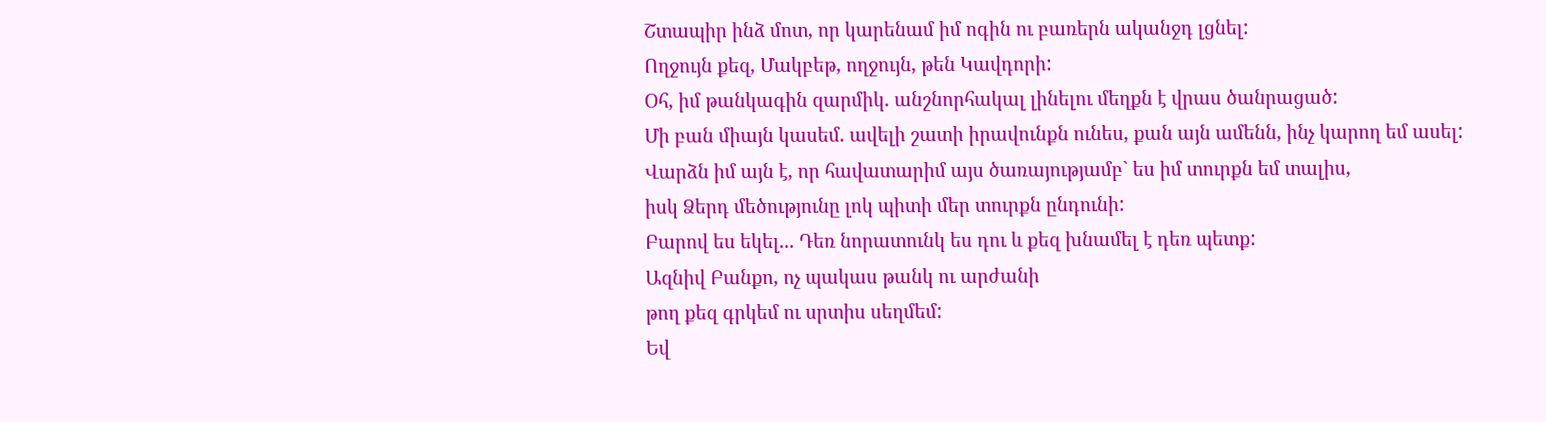Շտապիր ինձ մոտ, որ կարենամ իմ ոգին ու բառերն ականջդ լցնել:
Ողջույն քեզ, Մակբեթ, ողջույն, թեն Կավդորի:
Օհ, իմ թանկագին զարմիկ. անշնորհակալ լինելու մեղքն է վրաս ծանրացած:
Մի բան միայն կասեմ. ավելի շատի իրավունքն ունես, քան այն ամենն, ինչ կարող եմ ասել:
Վարձն իմ այն է, որ հավատարիմ այս ծառայությամբ` ես իմ տուրքն եմ տալիս,
իսկ Ձերդ մեծությունը լոկ պիտի մեր տուրքն ընդունի:
Բարով ես եկել... Դեռ նորատունկ ես դու և քեզ խնամել է դեռ պետք:
Ազնիվ Բանքո, ոչ պակաս թանկ ու արժանի
թող քեզ գրկեմ ու սրտիս սեղմեմ:
Եվ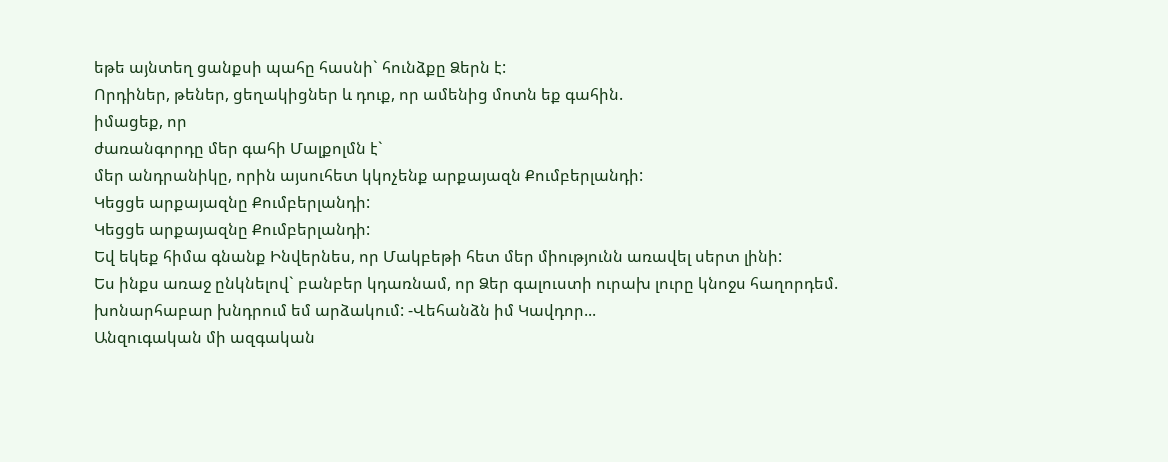եթե այնտեղ ցանքսի պահը հասնի` հունձքը Ձերն է:
Որդիներ, թեներ, ցեղակիցներ և դուք, որ ամենից մոտն եք գահին.
իմացեք, որ
ժառանգորդը մեր գահի Մալքոլմն է`
մեր անդրանիկը, որին այսուհետ կկոչենք արքայազն Քումբերլանդի:
Կեցցե արքայազնը Քումբերլանդի:
Կեցցե արքայազնը Քումբերլանդի:
Եվ եկեք հիմա գնանք Ինվերնես, որ Մակբեթի հետ մեր միությունն առավել սերտ լինի:
Ես ինքս առաջ ընկնելով` բանբեր կդառնամ, որ Ձեր գալուստի ուրախ լուրը կնոջս հաղորդեմ.
խոնարհաբար խնդրում եմ արձակում: -Վեհանձն իմ Կավդոր...
Անզուգական մի ազգական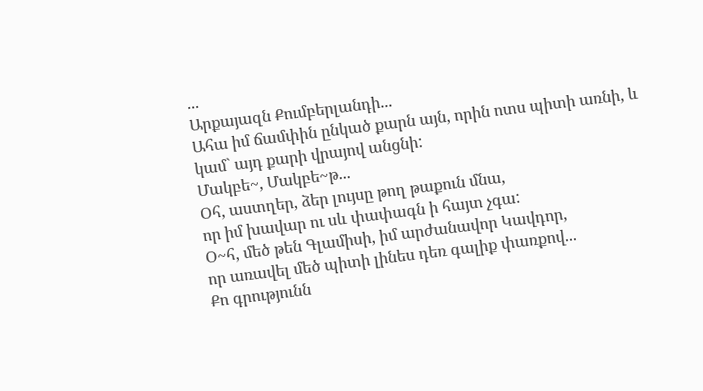...
Արքայազն Քումբերլանդի...
Ահա իմ ճամփին ընկած քարն այն, որին ոտս պիտի առնի, և
կամ` այդ քարի վրայով անցնի:
Մակբե~, Մակբե~թ...
Օհ, աստղեր, ձեր լույսը թող թաքուն մնա,
որ իմ խավար ու սև փափագն ի հայտ չգա:
Օ~հ, մեծ թեն Գլամիսի, իմ արժանավոր Կավդոր,
որ առավել մեծ պիտի լինես դեռ գալիք փառքով...
Քո գրությունն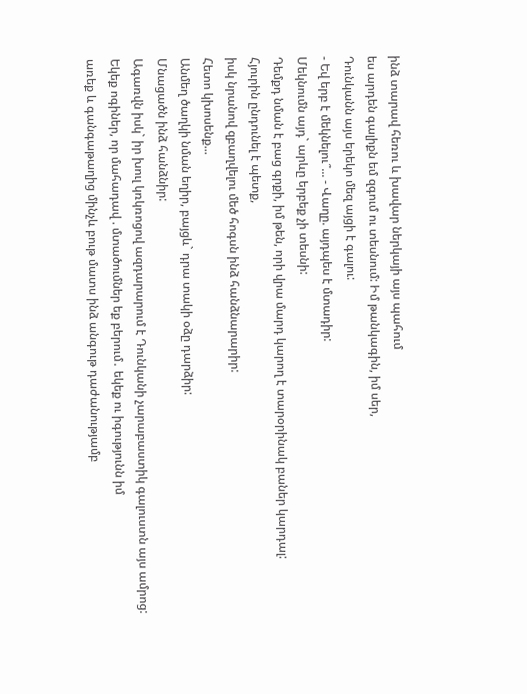ինձ տարավ հեռու և խավար ներկայի այս պահում
ես արդեն գալիքն եմ զգում ու տեսնում: Իմ թանկագին, իմ սեր,
Դունկանն այս երեկո մեզ այցի է գալու:
- Եվ երբ է մեկնելու՞... - Վաղը. այդպես է մտադիր:
Մեկնումն այդ` արևը երբեք չի տեսնի:
Դեմքդ նման է բաց գրքի, իմ թեն, որի վրա մարդ կարող է տարօրինակ բաներ կարդալ:
Հյուրին ընդունել է պետք,
իսկ նրանով զբաղվելու մեծ հոգսն ինձ հանձնարարիր:
Հետո կխոսենք...
Անմեղ ծաղկի նման եղիր, բայցև` դրա տակի օձը դարձիր:
Մնացածն ինձ հանձնիր:
Ագառվն իսկ` իր խուլ կռկռոցով ազդարարում է Դունկանի չարաբաստիկ գալուստն այս ամրոց:
Եկեք ոգիներ, որ մահադավ . մտածումներ եք բերում․ եկեք ու իգությունն իմ
առեք և գանգաթաղից մինչև բութ մատս ինձ անգութ դաժանությամբ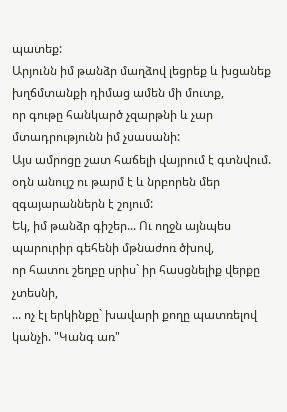պատեք:
Արյունն իմ թանձր մաղձով լեցրեք և խցանեք խղճմտանքի դիմաց ամեն մի մուտք,
որ գութը հանկարծ չզարթնի և չար մտադրությունն իմ չսասանի:
Այս ամրոցը շատ հաճելի վայրում է գտնվում.
օդն անույշ ու թարմ է և նրբորեն մեր զգայարաններն է շոյում:
Եկ, իմ թանձր գիշեր... Ու ողջն այնպես պարուրիր գեհենի մթնաժոռ ծխով,
որ հատու շեղբը սրիս` իր հասցնելիք վերքը չտեսնի,
... ոչ էլ երկինքը` խավարի քողը պատռելով կանչի. "Կանգ առ"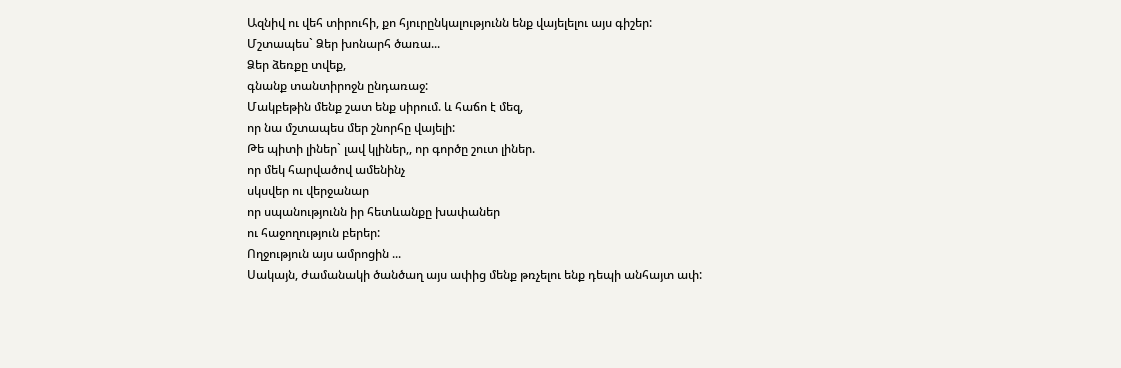Ազնիվ ու վեհ տիրուհի, քո հյուրընկալությունն ենք վայելելու այս գիշեր:
Մշտապես` Ձեր խոնարհ ծառա...
Ձեր ձեռքը տվեք,
գնանք տանտիրոջն ընդառաջ:
Մակբեթին մենք շատ ենք սիրում. և հաճո է մեզ,
որ նա մշտապես մեր շնորհը վայելի:
Թե պիտի լիներ` լավ կլիներ,, որ գործը շուտ լիներ.
որ մեկ հարվածով ամենինչ
սկսվեր ու վերջանար
որ սպանությունն իր հետևանքը խափաներ
ու հաջողություն բերեր:
Ողջություն այս ամրոցին ...
Սակայն, ժամանակի ծանծաղ այս ափից մենք թռչելու ենք դեպի անհայտ ափ: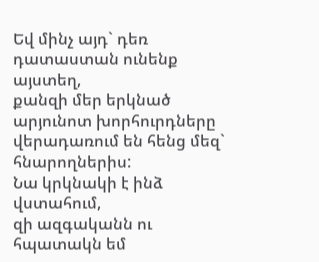Եվ մինչ այդ` դեռ դատաստան ունենք այստեղ,
քանզի մեր երկնած արյունոտ խորհուրդները վերադառում են հենց մեզ` հնարողներիս:
Նա կրկնակի է ինձ վստահում,
զի ազգականն ու հպատակն եմ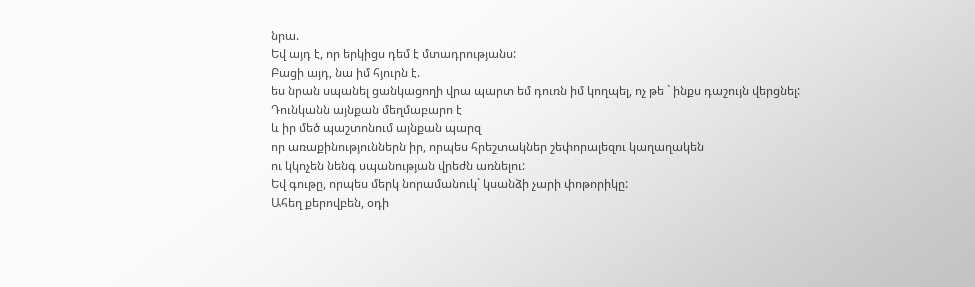նրա.
Եվ այդ է, որ երկիցս դեմ է մտադրությանս:
Բացի այդ, նա իմ հյուրն է.
ես նրան սպանել ցանկացողի վրա պարտ եմ դուռն իմ կողպել, ոչ թե ` ինքս դաշույն վերցնել:
Դունկանն այնքան մեղմաբարո է
և իր մեծ պաշտոնում այնքան պարզ
որ առաքինություններն իր, որպես հրեշտակներ շեփորալեզու կաղաղակեն
ու կկոչեն նենգ սպանության վրեժն առնելու:
Եվ գութը, որպես մերկ նորամանուկ` կսանձի չարի փոթորիկը:
Ահեղ քերովբեն, օդի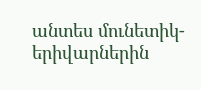անտես մունետիկ-երիվարներին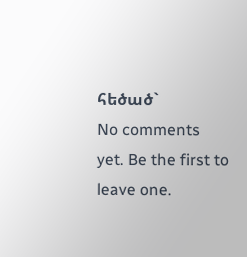հեծած`
No comments yet. Be the first to leave one.